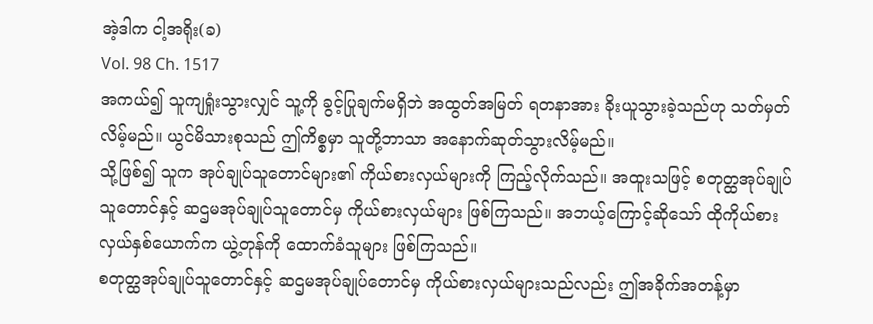အဲ့ဒါက ငါ့အရိုး(ခ)
Vol. 98 Ch. 1517
အကယ်၍ သူကျရှုံးသွားလျှင် သူ့ကို ခွင့်ပြုချက်မရှိဘဲ အထွတ်အမြတ် ရတနာအား ခိုးယူသွားခဲ့သည်ဟု သတ်မှတ်လိမ့်မည်။ ယွင်မိသားစုသည် ဤကိစ္စမှာ သူတို့ဘာသာ အနောက်ဆုတ်သွားလိမ့်မည်။
သို့ဖြစ်၍ သူက အုပ်ချုပ်သူတောင်များ၏ ကိုယ်စားလှယ်များကို ကြည့်လိုက်သည်။ အထူးသဖြင့် စတုတ္ထအုပ်ချုပ်သူတောင်နှင့် ဆဌမအုပ်ချုပ်သူတောင်မှ ကိုယ်စားလှယ်များ ဖြစ်ကြသည်။ အဘယ့်ကြောင့်ဆိုသော် ထိုကိုယ်စားလှယ်နှစ်ယောက်က ယွဲ့တုန်ကို ထောက်ခံသူများ ဖြစ်ကြသည်။
စတုတ္ထအုပ်ချုပ်သူတောင်နှင့် ဆဌမအုပ်ချုပ်တောင်မှ ကိုယ်စားလှယ်များသည်လည်း ဤအခိုက်အတန့်မှာ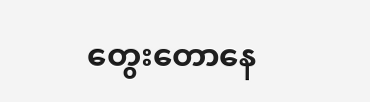တွေးတောနေ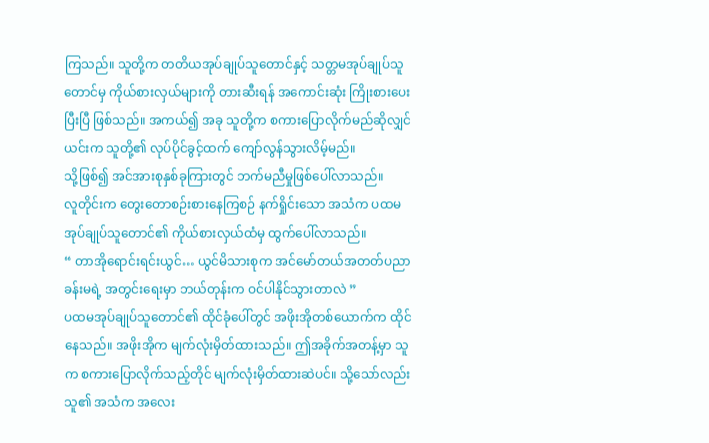ကြသည်။ သူတို့က တတိယအုပ်ချုပ်သူတောင်နှင့် သတ္တမအုပ်ချုပ်သူတောင်မှ ကိုယ်စားလှယ်များကို တားဆီးရန် အကောင်းဆုံး ကြိုးစားပေးပြီးပြီ ဖြစ်သည်။ အကယ်၍ အခု သူတို့က စကားပြောလိုက်မည်ဆိုလျှင် ယင်းက သူတို့၏ လုပ်ပိုင်ခွင့်ထက် ကျော်လွန်သွားလိမ့်မည်။
သို့ဖြစ်၍ အင်အားစုနှစ်ခုကြားတွင် ဘက်မညီမှုဖြစ်ပေါ်လာသည်။
လူတိုင်းက တွေးတောစဉ်းစားနေကြစဉ် နက်ရှိုင်းသော အသံက ပထမအုပ်ချုပ်သူတောင်၏ ကိုယ်စားလှယ်ထံမှ ထွက်ပေါ်လာသည်။
“ တာအိုရောင်းရင်းယွင်… ယွင်မိသားစုက အင်မော်တယ်အတတ်ပညာခန်းမရဲ့ အတွင်းရေးမှာ ဘယ်တုန်းက ဝင်ပါနိုင်သွားတာလဲ ”
ပထမအုပ်ချုပ်သူတောင်၏ ထိုင်ခုံပေါ်တွင် အဖိုးအိုတစ်ယောက်က ထိုင်နေသည်။ အဖိုးအိုက မျက်လုံးမှိတ်ထားသည်။ ဤအခိုက်အတန့်မှာ သူက စကားပြောလိုက်သည့်တိုင် မျက်လုံးမှိတ်ထားဆဲပင်။ သို့သော်လည်း သူ၏ အသံက အလေး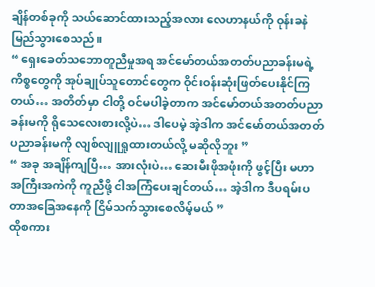ချိန်တစ်ခုကို သယ်ဆောင်ထားသည့်အလား လေဟာနယ်ကို ဝုန်းခနဲ မြည်သွားစေသည်။
“ ရှေးခေတ်သဘောတူညီမှုအရ အင်မော်တယ်အတတ်ပညာခန်းမရဲ့ ကိစ္စတွေကို အုပ်ချုပ်သူတောင်တွေက ဝိုင်းဝန်းဆုံးဖြတ်ပေးနိုင်ကြတယ်… အတိတ်မှာ ငါတို့ ဝင်မပါခဲ့တာက အင်မော်တယ်အတတ်ပညာခန်းမကို ရိုသေလေးစားလို့ပဲ… ဒါပေမဲ့ အဲ့ဒါက အင်မော်တယ်အတတ်ပညာခန်းမကို လျစ်လျူရှုထားတယ်လို့ မဆိုလိုဘူး ”
“ အခု အချိန်ကျပြီ… အားလုံးပဲ… ဆေးမီးဖိုအဖုံးကို ဖွင့်ပြီး မဟာအကြီးအကဲကို ကူညီဖို့ ငါအကြံပေးချင်တယ်… အဲ့ဒါက ဒီပရမ်းပတာအခြေအနေကို ငြိမ်သက်သွားစေလိမ့်မယ် ”
ထိုစကား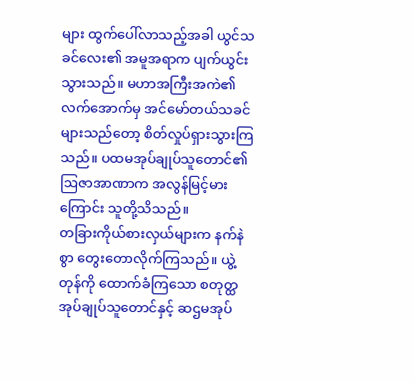များ ထွက်ပေါ်လာသည့်အခါ ယွင်သခင်လေး၏ အမူအရာက ပျက်ယွင်းသွားသည်။ မဟာအကြီးအကဲ၏ လက်အောက်မှ အင်မော်တယ်သခင်များသည်တော့ စိတ်လှုပ်ရှားသွားကြသည်။ ပထမအုပ်ချုပ်သူတောင်၏ ဩဇာအာဏာက အလွန်မြင့်မားကြောင်း သူတို့သိသည်။
တခြားကိုယ်စားလှယ်များက နက်နဲစွာ တွေးတောလိုက်ကြသည်။ ယွဲ့တုန်ကို ထောက်ခံကြသော စတုတ္ထအုပ်ချုပ်သူတောင်နှင့် ဆဌမအုပ်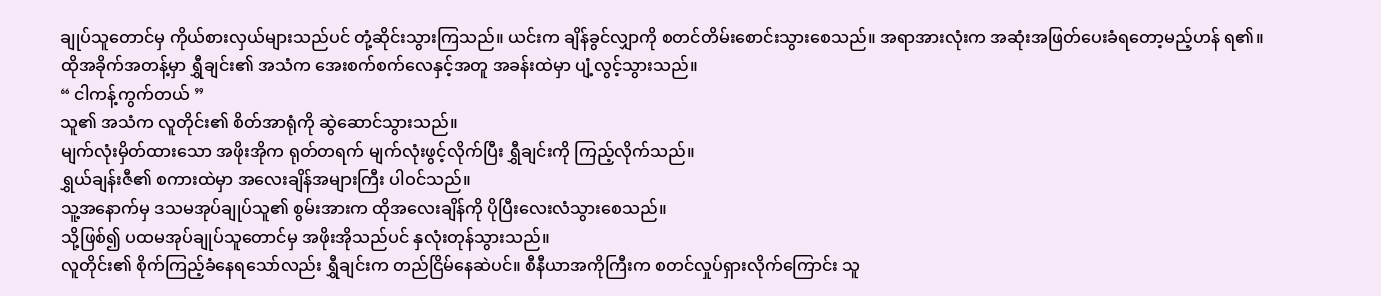ချုပ်သူတောင်မှ ကိုယ်စားလှယ်များသည်ပင် တုံ့ဆိုင်းသွားကြသည်။ ယင်းက ချိန်ခွင်လျှာကို စတင်တိမ်းစောင်းသွားစေသည်။ အရာအားလုံးက အဆုံးအဖြတ်ပေးခံရတော့မည့်ဟန် ရ၏။
ထိုအခိုက်အတန့်မှာ ရွှီချင်း၏ အသံက အေးစက်စက်လေနှင့်အတူ အခန်းထဲမှာ ပျံ့လွင့်သွားသည်။
“ ငါကန့်ကွက်တယ် ”
သူ၏ အသံက လူတိုင်း၏ စိတ်အာရုံကို ဆွဲဆောင်သွားသည်။
မျက်လုံးမှိတ်ထားသော အဖိုးအိုက ရုတ်တရက် မျက်လုံးဖွင့်လိုက်ပြီး ရွှီချင်းကို ကြည့်လိုက်သည်။
ရွှယ်ချန်းဇီ၏ စကားထဲမှာ အလေးချိန်အများကြီး ပါဝင်သည်။
သူ့အနောက်မှ ဒသမအုပ်ချုပ်သူ၏ စွမ်းအားက ထိုအလေးချိန်ကို ပိုပြီးလေးလံသွားစေသည်။
သို့ဖြစ်၍ ပထမအုပ်ချုပ်သူတောင်မှ အဖိုးအိုသည်ပင် နှလုံးတုန်သွားသည်။
လူတိုင်း၏ စိုက်ကြည့်ခံနေရသော်လည်း ရွှီချင်းက တည်ငြိမ်နေဆဲပင်။ စီနီယာအကိုကြီးက စတင်လှုပ်ရှားလိုက်ကြောင်း သူ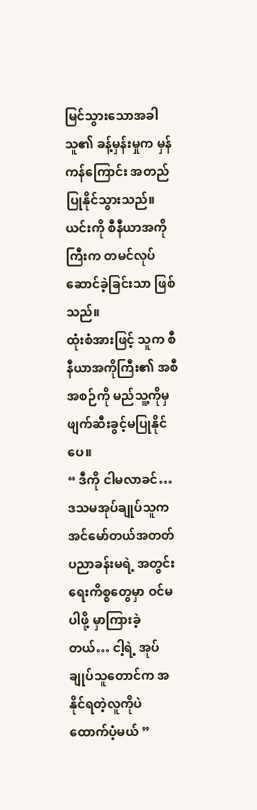မြင်သွားသောအခါ သူ၏ ခန့်မှန်းမှုက မှန်ကန်ကြောင်း အတည်ပြုနိုင်သွားသည်။ ယင်းကို စီနီယာအကိုကြီးက တမင်လုပ်ဆောင်ခဲ့ခြင်းသာ ဖြစ်သည်။
ထုံးစံအားဖြင့် သူက စီနီယာအကိုကြီး၏ အစီအစဉ်ကို မည်သူ့ကိုမှ ဖျက်ဆီးခွင့်မပြုနိုင်ပေ။
“ ဒီကို ငါမလာခင်… ဒသမအုပ်ချုပ်သူက အင်မော်တယ်အတတ်ပညာခန်းမရဲ့ အတွင်းရေးကိစ္စတွေမှာ ဝင်မပါဖို့ မှာကြားခဲ့တယ်… ငါ့ရဲ့ အုပ်ချုပ်သူတောင်က အနိုင်ရတဲ့လူကိုပဲ ထောက်ပံ့မယ် ”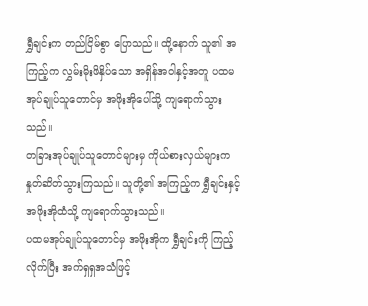ရွှီချင်းက တည်ငြိမ်စွာ ပြောသည်။ ထို့နောက် သူ၏ အကြည့်က လွှမ်းမိုးဖိနှိပ်သော အရှိန်အဝါနှင့်အတူ ပထမအုပ်ချုပ်သူတောင်မှ အဖိုးအိုပေါ်သို့ ကျရောက်သွားသည်။
တခြားအုပ်ချုပ်သူတောင်များမှ ကိုယ်စားလှယ်များက နှုတ်ဆိတ်သွားကြသည်။ သူတို့၏ အကြည့်က ရွှီချင်းနှင့် အဖိုးအိုထံသို့ ကျရောက်သွားသည်။
ပထမအုပ်ချုပ်သူတောင်မှ အဖိုးအိုက ရွှီချင်းကို ကြည့်လိုက်ပြီး အက်ရှရှအသံဖြင့်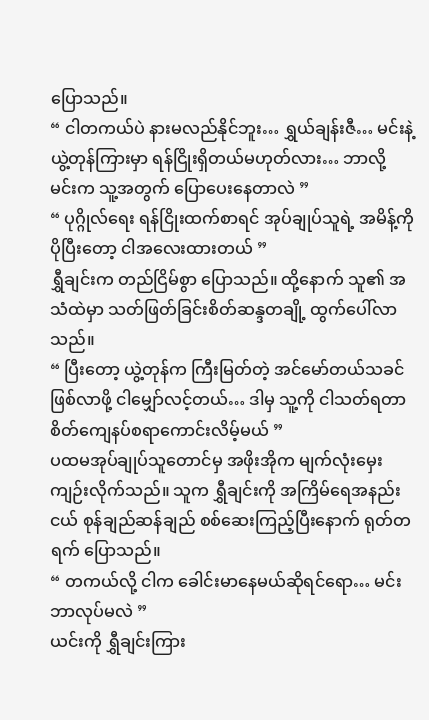ပြောသည်။
“ ငါတကယ်ပဲ နားမလည်နိုင်ဘူး… ရွှယ်ချန်းဇီ… မင်းနဲ့ ယွဲ့တုန်ကြားမှာ ရန်ငြိုးရှိတယ်မဟုတ်လား… ဘာလို့ မင်းက သူ့အတွက် ပြောပေးနေတာလဲ ”
“ ပုဂ္ဂိုလ်ရေး ရန်ငြိုးထက်စာရင် အုပ်ချုပ်သူရဲ့ အမိန့်ကို ပိုပြီးတော့ ငါအလေးထားတယ် ”
ရွှီချင်းက တည်ငြိမ်စွာ ပြောသည်။ ထို့နောက် သူ၏ အသံထဲမှာ သတ်ဖြတ်ခြင်းစိတ်ဆန္ဒတချို့ ထွက်ပေါ်လာသည်။
“ ပြီးတော့ ယွဲ့တုန်က ကြီးမြတ်တဲ့ အင်မော်တယ်သခင်ဖြစ်လာဖို့ ငါမျှော်လင့်တယ်… ဒါမှ သူ့ကို ငါသတ်ရတာ စိတ်ကျေနပ်စရာကောင်းလိမ့်မယ် ”
ပထမအုပ်ချုပ်သူတောင်မှ အဖိုးအိုက မျက်လုံးမှေးကျဉ်းလိုက်သည်။ သူက ရွှီချင်းကို အကြိမ်ရေအနည်းငယ် စုန်ချည်ဆန်ချည် စစ်ဆေးကြည့်ပြီးနောက် ရုတ်တရက် ပြောသည်။
“ တကယ်လို့ ငါက ခေါင်းမာနေမယ်ဆိုရင်ရော… မင်းဘာလုပ်မလဲ ”
ယင်းကို ရွှီချင်းကြား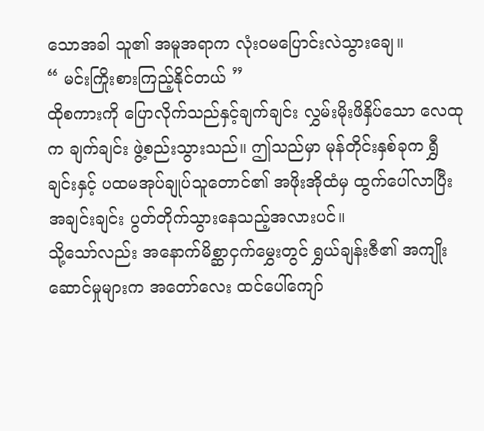သောအခါ သူ၏ အမူအရာက လုံးဝမပြောင်းလဲသွားချေ။
“ မင်းကြိုးစားကြည့်နိုင်တယ် ”
ထိုစကားကို ပြောလိုက်သည်နှင့်ချက်ချင်း လွှမ်းမိုးဖိနှိပ်သော လေထုက ချက်ချင်း ဖွဲ့စည်းသွားသည်။ ဤသည်မှာ မုန်တိုင်းနှစ်ခုက ရွှီချင်းနှင့် ပထမအုပ်ချုပ်သူတောင်၏ အဖိုးအိုထံမှ ထွက်ပေါ်လာပြီး အချင်းချင်း ပွတ်တိုက်သွားနေသည့်အလားပင်။
သို့သော်လည်း အနောက်မိစ္ဆာငှက်မွှေးတွင် ရွှယ်ချန်းဇီ၏ အကျိုးဆောင်မှုများက အတော်လေး ထင်ပေါ်ကျော်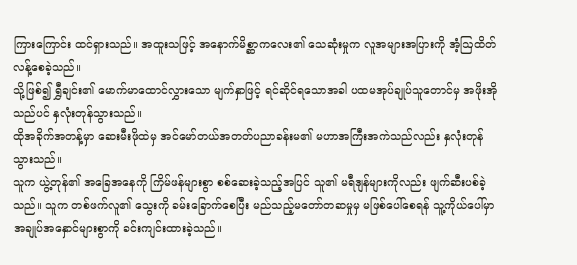ကြားကြောင်း ထင်ရှားသည်။ အထူးသဖြင့် အနောက်မိစ္ဆာကလေး၏ သေဆုံးမှုက လူအများအပြားကို အံ့ဩထိတ်လန့်စေခဲ့သည်။
သို့ဖြစ်၍ ရွှီချင်း၏ မောက်မာထောင်လွှားသော မျက်နှာဖြင့် ရင်ဆိုင်ရသောအခါ ပထမအုပ်ချုပ်သူတောင်မှ အဖိုးအိုသည်ပင် နှလုံးတုန်သွားသည်။
ထိုအခိုက်အတန့်မှာ ဆေးမီးဖိုထဲမှ အင်မော်တယ်အတတ်ပညာခန်းမ၏ မဟာအကြီးအကဲသည်လည်း နှလုံးတုန်သွားသည်။
သူက ယွဲ့တုန်၏ အခြေအနေကို ကြိမ်ဖန်များစွာ စစ်ဆေးခဲ့သည့်အပြင် သူ၏ မရီဒျန်များကိုလည်း ဖျက်ဆီးပစ်ခဲ့သည်။ သူက တစ်ဖက်လူ၏ သွေးကို ခမ်းခြောက်စေပြီး မည်သည့်မတော်တဆမှုမှ မဖြစ်ပေါ်စေရန် သူ့ကိုယ်ပေါ်မှာ အချုပ်အနှောင်များစွာကို ခင်းကျင်းထားခဲ့သည်။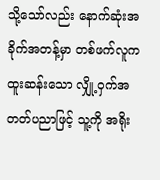သို့သော်လည်း နောက်ဆုံးအခိုက်အတန့်မှာ တစ်ဖက်လူက ထူးဆန်းသော လျှို့ဝှက်အတတ်ပညာဖြင့် သူ့ကို အရိုး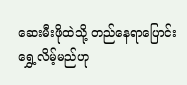ဆေးမီးဖိုထဲသို့ တည်နေရာပြောင်းရွှေ့လိမ့်မည်ဟု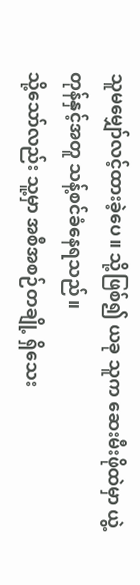သူမမျှော်လင့်ထားခဲ့ပေ။ သို့ဖြစ်၍ ယခု သူက ဆေးမီးဖိုထဲမှာ ယွဲ့တုန်နှင့်အတူ သန့်စင်ခံနေရသည်။
သို့သော်လည်း သူ့မှာ အစီအစဉ်တချို့ ရှိသေး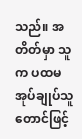သည်။ အတိတ်မှာ သူက ပထမအုပ်ချုပ်သူတောင်ဖြင့်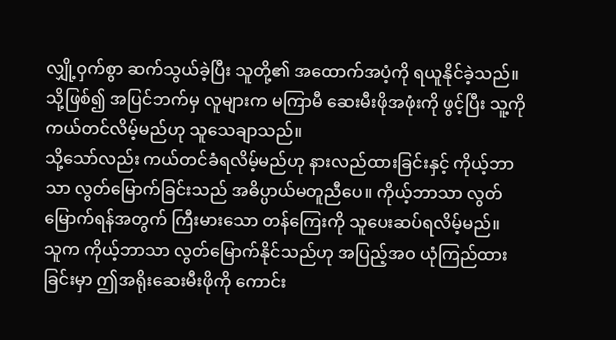လျှို့ဝှက်စွာ ဆက်သွယ်ခဲ့ပြီး သူတို့၏ အထောက်အပံ့ကို ရယူနိုင်ခဲ့သည်။ သို့ဖြစ်၍ အပြင်ဘက်မှ လူများက မကြာမီ ဆေးမီးဖိုအဖုံးကို ဖွင့်ပြီး သူ့ကို ကယ်တင်လိမ့်မည်ဟု သူသေချာသည်။
သို့သော်လည်း ကယ်တင်ခံရလိမ့်မည်ဟု နားလည်ထားခြင်းနှင့် ကိုယ့်ဘာသာ လွတ်မြောက်ခြင်းသည် အဓိပ္ပာယ်မတူညီပေ။ ကိုယ့်ဘာသာ လွတ်မြောက်ရန်အတွက် ကြီးမားသော တန်ကြေးကို သူပေးဆပ်ရလိမ့်မည်။
သူက ကိုယ့်ဘာသာ လွတ်မြောက်နိုင်သည်ဟု အပြည့်အဝ ယုံကြည်ထားခြင်းမှာ ဤအရိုးဆေးမီးဖိုကို ကောင်း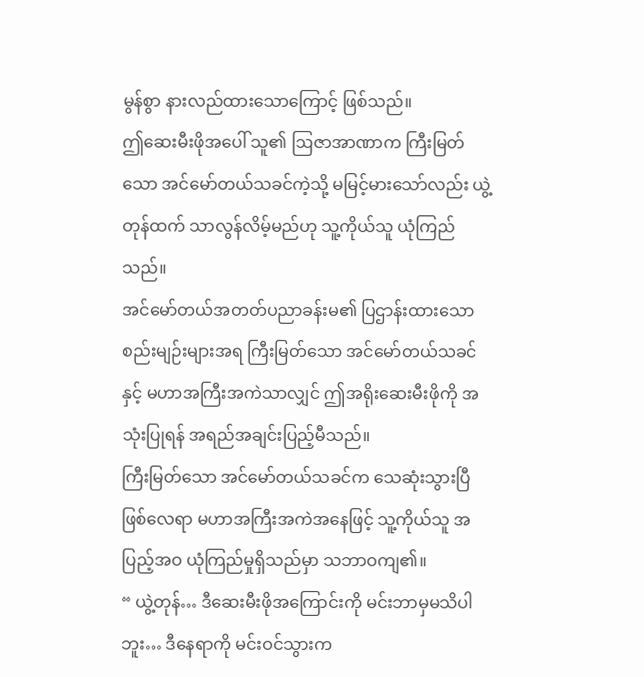မွန်စွာ နားလည်ထားသောကြောင့် ဖြစ်သည်။
ဤဆေးမီးဖိုအပေါ် သူ၏ ဩဇာအာဏာက ကြီးမြတ်သော အင်မော်တယ်သခင်ကဲ့သို့ မမြင့်မားသော်လည်း ယွဲ့တုန်ထက် သာလွန်လိမ့်မည်ဟု သူ့ကိုယ်သူ ယုံကြည်သည်။
အင်မော်တယ်အတတ်ပညာခန်းမ၏ ပြဌာန်းထားသော စည်းမျဉ်းများအရ ကြီးမြတ်သော အင်မော်တယ်သခင်နှင့် မဟာအကြီးအကဲသာလျှင် ဤအရိုးဆေးမီးဖိုကို အသုံးပြုရန် အရည်အချင်းပြည့်မီသည်။
ကြီးမြတ်သော အင်မော်တယ်သခင်က သေဆုံးသွားပြီဖြစ်လေရာ မဟာအကြီးအကဲအနေဖြင့် သူ့ကိုယ်သူ အပြည့်အဝ ယုံကြည်မှုရှိသည်မှာ သဘာဝကျ၏။
“ ယွဲ့တုန်… ဒီဆေးမီးဖိုအကြောင်းကို မင်းဘာမှမသိပါဘူး… ဒီနေရာကို မင်းဝင်သွားက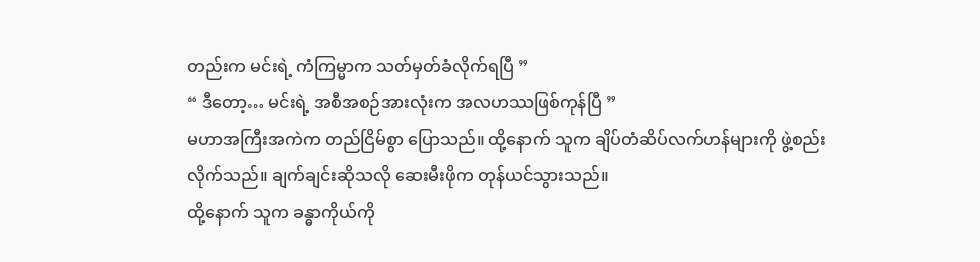တည်းက မင်းရဲ့ ကံကြမ္မာက သတ်မှတ်ခံလိုက်ရပြီ ”
“ ဒီတော့… မင်းရဲ့ အစီအစဉ်အားလုံးက အလဟဿဖြစ်ကုန်ပြီ ”
မဟာအကြီးအကဲက တည်ငြိမ်စွာ ပြောသည်။ ထို့နောက် သူက ချိပ်တံဆိပ်လက်ဟန်များကို ဖွဲ့စည်းလိုက်သည်။ ချက်ချင်းဆိုသလို ဆေးမီးဖိုက တုန်ယင်သွားသည်။
ထို့နောက် သူက ခန္ဓာကိုယ်ကို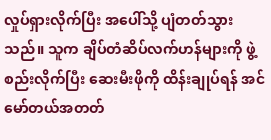လှုပ်ရှားလိုက်ပြီး အပေါ်သို့ ပျံတတ်သွားသည်။ သူက ချိပ်တံဆိပ်လက်ဟန်များကို ဖွဲ့စည်းလိုက်ပြီး ဆေးမီးဖိုကို ထိန်းချုပ်ရန် အင်မော်တယ်အတတ်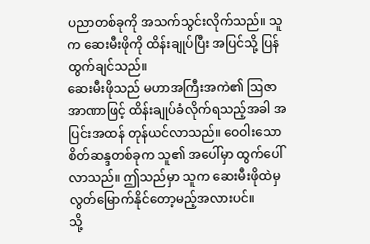ပညာတစ်ခုကို အသက်သွင်းလိုက်သည်။ သူက ဆေးမီးဖိုကို ထိန်းချုပ်ပြီး အပြင်သို့ ပြန်ထွက်ချင်သည်။
ဆေးမီးဖိုသည် မဟာအကြီးအကဲ၏ ဩဇာအာဏာဖြင့် ထိန်းချုပ်ခံလိုက်ရသည့်အခါ အပြင်းအထန် တုန်ယင်လာသည်။ ဝေဝါးသော စိတ်ဆန္ဒတစ်ခုက သူ၏ အပေါ်မှာ ထွက်ပေါ်လာသည်။ ဤသည်မှာ သူက ဆေးမီးဖိုထဲမှ လွတ်မြောက်နိုင်တော့မည့်အလားပင်။
သို့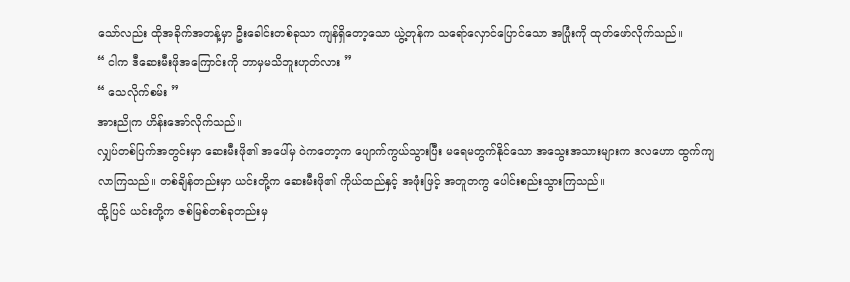သော်လည်း ထိုအခိုက်အတန့်မှာ ဦးခေါင်းတစ်ခုသာ ကျန်ရှိတော့သော ယွဲ့တုန်က သရော်လှောင်ပြောင်သော အပြုံးကို ထုတ်ဖော်လိုက်သည်။
“ ငါက ဒီဆေးမီးဖိုအကြောင်းကို ဘာမှမသိဘူးဟုတ်လား ”
“ သေလိုက်စမ်း ”
အားညိုက ဟိန်းအော်လိုက်သည်။
လျှပ်တစ်ပြက်အတွင်းမှာ ဆေးမီးဖို၏ အပေါ်မှ ဝဲကတော့က ပျောက်ကွယ်သွားပြီး မရေမတွက်နိုင်သော အသွေးအသားများက ဒလဟော ထွက်ကျလာကြသည်။ တစ်ချိန်တည်းမှာ ယင်းတို့က ဆေးမီးဖို၏ ကိုယ်ထည်နှင့် အဖုံးဖြင့် အတူတကွ ပေါင်းစည်းသွားကြသည်။
ထို့ပြင် ယင်းတို့က ဇစ်မြစ်တစ်ခုတည်းမှ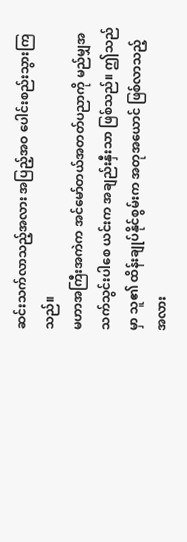ဆင်းသက်လာသည့်အလား အပြည့်အဝ ပေါင်းစည်းသွားကြသည်။
မဟာအကြီးအကဲက အင်မော်တယ်အတတ်ပညာကို မည်မျှအသက်သွင်းပါစေ ယင်းက အချည်းနှီးသာ ဖြစ်သည်။ ဤသည်မှာ သူ၏ ထိန်းချုပ်နိုင်စွမ်းက အတုအယောင် ဖြစ်လာသည့်အလား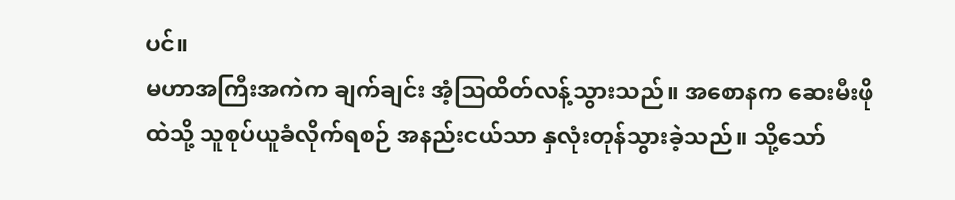ပင်။
မဟာအကြီးအကဲက ချက်ချင်း အံ့ဩထိတ်လန့်သွားသည်။ အစောနက ဆေးမီးဖိုထဲသို့ သူစုပ်ယူခံလိုက်ရစဉ် အနည်းငယ်သာ နှလုံးတုန်သွားခဲ့သည်။ သို့သော်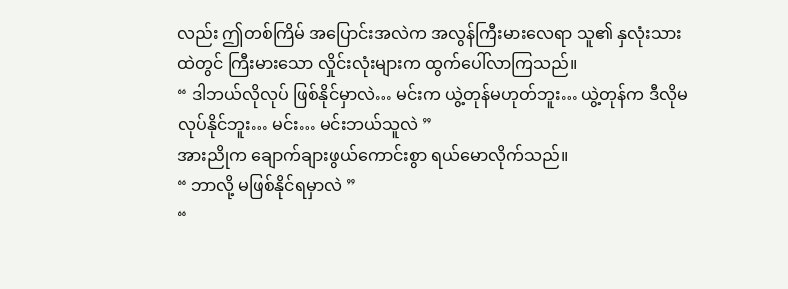လည်း ဤတစ်ကြိမ် အပြောင်းအလဲက အလွန်ကြီးမားလေရာ သူ၏ နှလုံးသားထဲတွင် ကြီးမားသော လှိုင်းလုံးများက ထွက်ပေါ်လာကြသည်။
“ ဒါဘယ်လိုလုပ် ဖြစ်နိုင်မှာလဲ… မင်းက ယွဲ့တုန်မဟုတ်ဘူး… ယွဲ့တုန်က ဒီလိုမလုပ်နိုင်ဘူး… မင်း… မင်းဘယ်သူလဲ ”
အားညိုက ချောက်ချားဖွယ်ကောင်းစွာ ရယ်မောလိုက်သည်။
“ ဘာလို့ မဖြစ်နိုင်ရမှာလဲ ”
“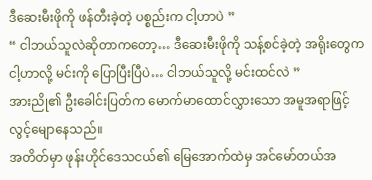ဒီဆေးမီးဖိုကို ဖန်တီးခဲ့တဲ့ ပစ္စည်းက ငါ့ဟာပဲ ”
“ ငါဘယ်သူလဲဆိုတာကတော့… ဒီဆေးမီးဖိုကို သန့်စင်ခဲ့တဲ့ အရိုးတွေက ငါ့ဟာလို့ မင်းကို ပြောပြီးပြီပဲ… ငါဘယ်သူလို့ မင်းထင်လဲ ”
အားညို၏ ဦးခေါင်းပြတ်က မောက်မာထောင်လွှားသော အမူအရာဖြင့် လွင့်မျောနေသည်။
အတိတ်မှာ ဖုန်းဟိုင်ဒေသငယ်၏ မြေအောက်ထဲမှ အင်မော်တယ်အ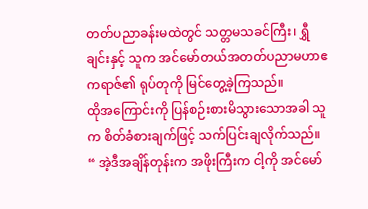တတ်ပညာခန်းမထဲတွင် သတ္တမသခင်ကြီး၊ ရွှီချင်းနှင့် သူက အင်မော်တယ်အတတ်ပညာမဟာဧကရာဇ်၏ ရုပ်တုကို မြင်တွေ့ခဲ့ကြသည်။
ထိုအကြောင်းကို ပြန်စဉ်းစားမိသွားသောအခါ သူက စိတ်ခံစားချက်ဖြင့် သက်ပြင်းချလိုက်သည်။
“ အဲ့ဒီအချိန်တုန်းက အဖိုးကြီးက ငါ့ကို အင်မော်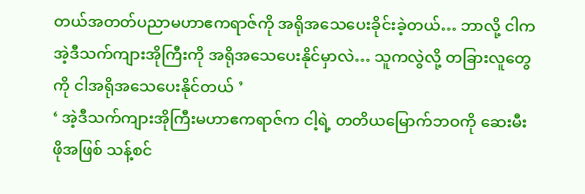တယ်အတတ်ပညာမဟာဧကရာဇ်ကို အရိုအသေပေးခိုင်းခဲ့တယ်… ဘာလို့ ငါက အဲ့ဒီသက်ကျားအိုကြီးကို အရိုအသေပေးနိုင်မှာလဲ… သူကလွဲလို့ တခြားလူတွေကို ငါအရိုအသေပေးနိုင်တယ် ’
‘ အဲ့ဒီသက်ကျားအိုကြီးမဟာဧကရာဇ်က ငါ့ရဲ့ တတိယမြောက်ဘဝကို ဆေးမီးဖိုအဖြစ် သန့်စင်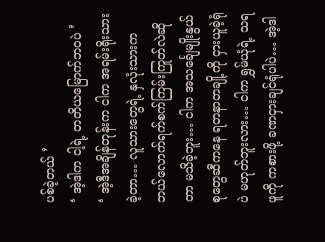ပစ်ခဲ့တယ် ’
‘ အဲ့ဒါက ငါ့ရဲ့ တတိယမြောက်ဘဝပဲ ’
‘ အဲ့ဒီအချိန်တုန်းက ငါက အရမ်းရိုးသားခဲ့တာ… လူသားတွေရဲ့ နှလုံးသားက ဘယ်လောက်ရက်စက်ကြမ်းကြုတ်လဲဆိုတာ မသိခဲ့ဘူး… ငါက အသင်္ချေမျိုးနွယ်စုတွေဆီကနေ ရတနာတချို့ကို ငှားယူခဲ့ရုံပဲ မဟုတ်ဘူးလား… ငါက ရွှမ်ယုံရဲ့ သရဖူကို ကစားဖို့ ခဏငှားချင်ရုံပါပဲ… အဲ့ဒါ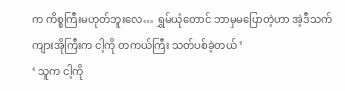က ကိစ္စကြီးမဟုတ်ဘူးလေ… ရွှမ်ယုံတောင် ဘာမှမပြောတဲ့ဟာ အဲ့ဒီသက်ကျားအိုကြီးက ငါ့ကို တကယ်ကြီး သတ်ပစ်ခဲ့တယ် ’
‘ သူက ငါ့ကို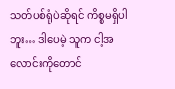သတ်ပစ်ရုံပဲဆိုရင် ကိစ္စမရှိပါဘူး… ဒါပေမဲ့ သူက ငါ့အလောင်းကိုတောင်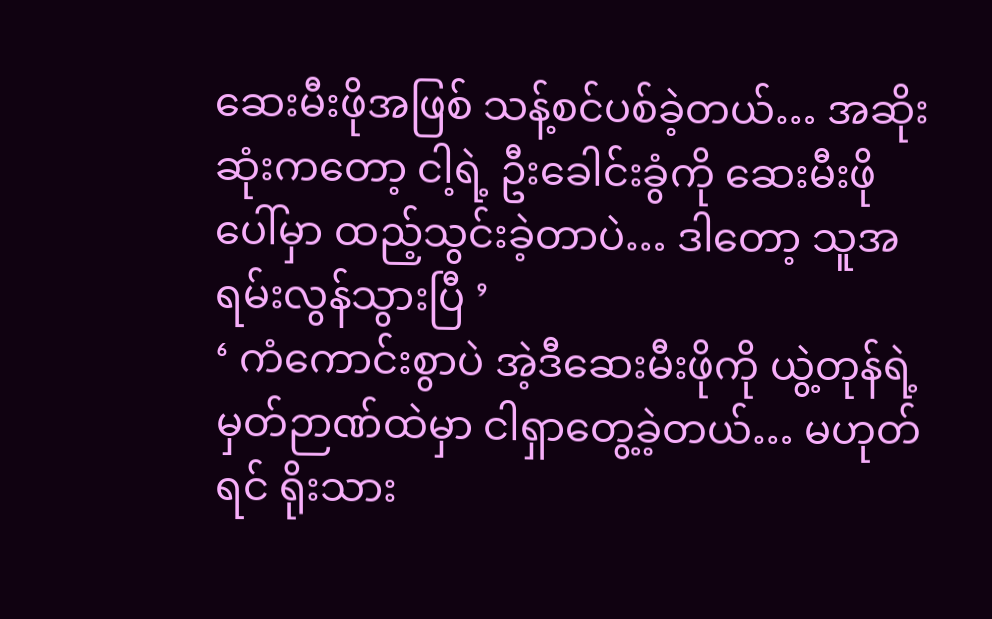ဆေးမီးဖိုအဖြစ် သန့်စင်ပစ်ခဲ့တယ်… အဆိုးဆုံးကတော့ ငါ့ရဲ့ ဦးခေါင်းခွံကို ဆေးမီးဖိုပေါ်မှာ ထည့်သွင်းခဲ့တာပဲ… ဒါတော့ သူအရမ်းလွန်သွားပြီ ’
‘ ကံကောင်းစွာပဲ အဲ့ဒီဆေးမီးဖိုကို ယွဲ့တုန်ရဲ့ မှတ်ဉာဏ်ထဲမှာ ငါရှာတွေ့ခဲ့တယ်… မဟုတ်ရင် ရိုးသား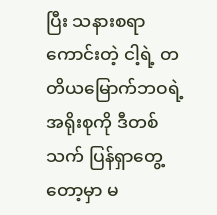ပြီး သနားစရာကောင်းတဲ့ ငါ့ရဲ့ တတိယမြောက်ဘဝရဲ့ အရိုးစုကို ဒီတစ်သက် ပြန်ရှာတွေ့တော့မှာ မ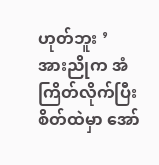ဟုတ်ဘူး ’
အားညိုက အံကြိတ်လိုက်ပြီး စိတ်ထဲမှာ အော်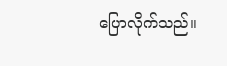ပြောလိုက်သည်။